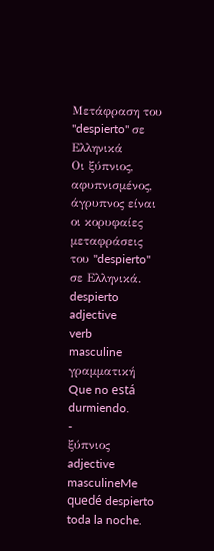Μετάφραση του "despierto" σε Ελληνικά
Οι ξύπνιος, αφυπνισμένος, άγρυπνος είναι οι κορυφαίες μεταφράσεις του "despierto" σε Ελληνικά.
despierto
adjective
verb
masculine
γραμματική
Que no está durmiendo.
-
ξύπνιος
adjective masculineMe quedé despierto toda la noche.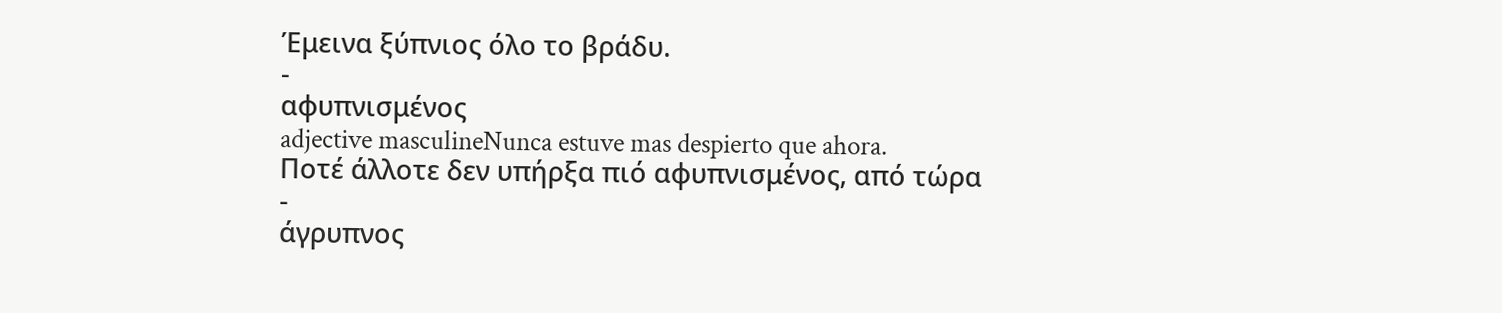Έμεινα ξύπνιος όλο το βράδυ.
-
αφυπνισμένος
adjective masculineNunca estuve mas despierto que ahora.
Ποτέ άλλοτε δεν υπήρξα πιό αφυπνισμένος, από τώρα
-
άγρυπνος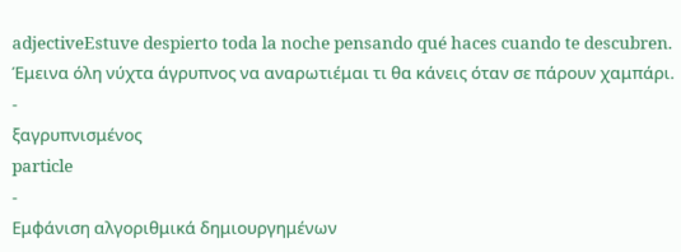adjectiveEstuve despierto toda la noche pensando qué haces cuando te descubren.
Έμεινα όλη νύχτα άγρυπνος να αναρωτιέμαι τι θα κάνεις όταν σε πάρουν χαμπάρι.
-
ξαγρυπνισμένος
particle
-
Εμφάνιση αλγοριθμικά δημιουργημένων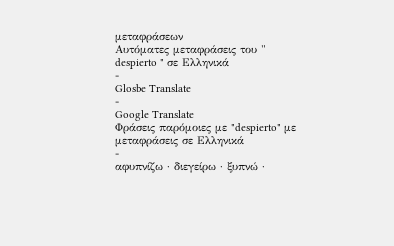μεταφράσεων
Αυτόματες μεταφράσεις του " despierto " σε Ελληνικά
-
Glosbe Translate
-
Google Translate
Φράσεις παρόμοιες με "despierto" με μεταφράσεις σε Ελληνικά
-
αφυπνίζω · διεγείρω · ξυπνώ ·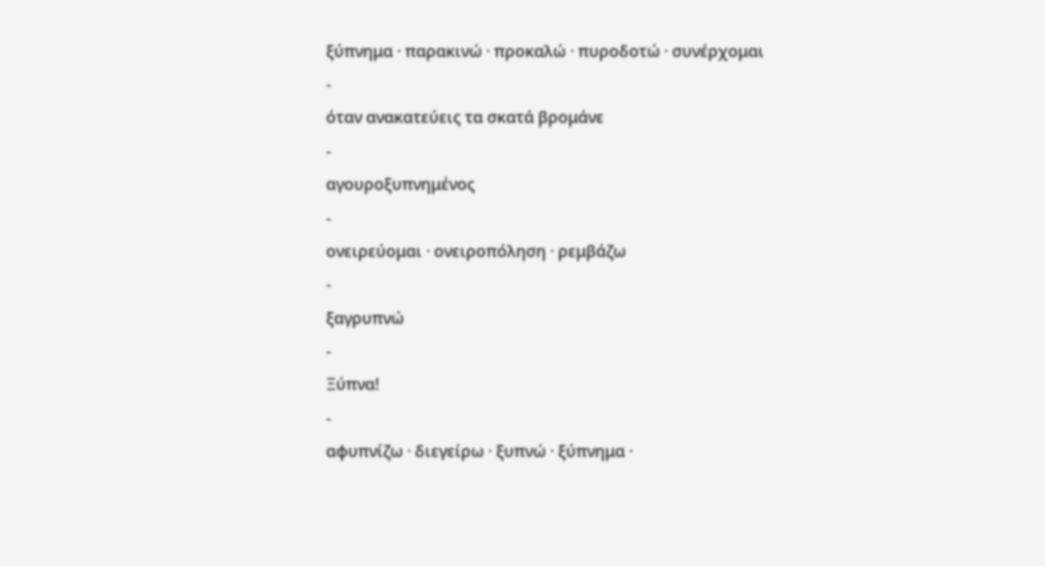ξύπνημα · παρακινώ · προκαλώ · πυροδοτώ · συνέρχομαι
-
όταν ανακατεύεις τα σκατά βρομάνε
-
αγουροξυπνημένος
-
ονειρεύομαι · ονειροπόληση · ρεμβάζω
-
ξαγρυπνώ
-
Ξύπνα!
-
αφυπνίζω · διεγείρω · ξυπνώ · ξύπνημα ·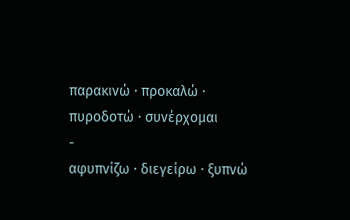παρακινώ · προκαλώ · πυροδοτώ · συνέρχομαι
-
αφυπνίζω · διεγείρω · ξυπνώ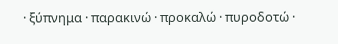· ξύπνημα · παρακινώ · προκαλώ · πυροδοτώ ·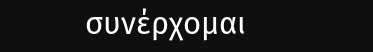συνέρχομαι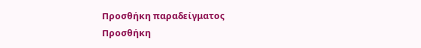Προσθήκη παραδείγματος
Προσθήκη